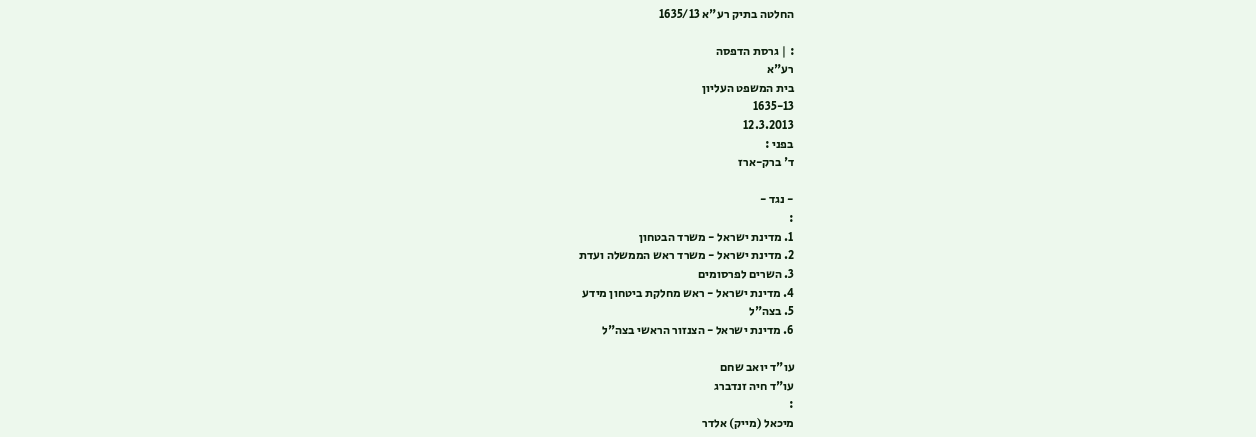החלטה בתיק רע"א 1635/13

: | גרסת הדפסה
רע"א
בית המשפט העליון
1635-13
12.3.2013
בפני :
ד' ברק-ארז

- נגד -
:
1. מדינת ישראל - משרד הבטחון
2. מדינת ישראל - משרד ראש הממשלה ועדת
3. השרים לפרסומים
4. מדינת ישראל - ראש מחלקת ביטחון מידע
5. בצה"ל
6. מדינת ישראל - הצנזור הראשי בצה"ל

עו"ד יואב שחם
עו"ד חיה זנדברג
:
מיכאל (מייק) אלדר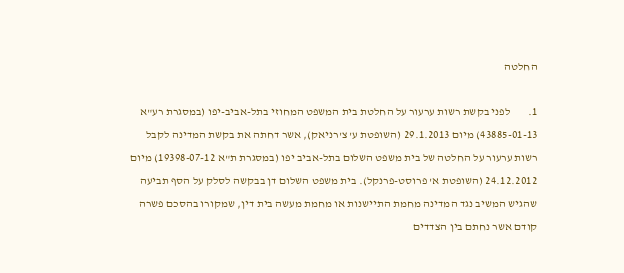החלטה

1.        לפני בקשת רשות ערעור על החלטת בית המשפט המחוזי בתל-אביב-יפו (במסגרת רע"א 43885-01-13) מיום 29.1.2013 (השופטת ע' צ'רניאק), אשר דחתה את בקשת המדינה לקבל רשות ערעור על החלטה של בית משפט השלום בתל-אביב יפו (במסגרת ת"א 19398-07-12) מיום 24.12.2012 (השופטת א' פרוסט-פרנקל). בית משפט השלום דן בבקשה לסלק על הסף תביעה שהגיש המשיב נגד המדינה מחמת התיישנות או מחמת מעשה בית דין, שמקורו בהסכם פשרה קודם אשר נחתם בין הצדדים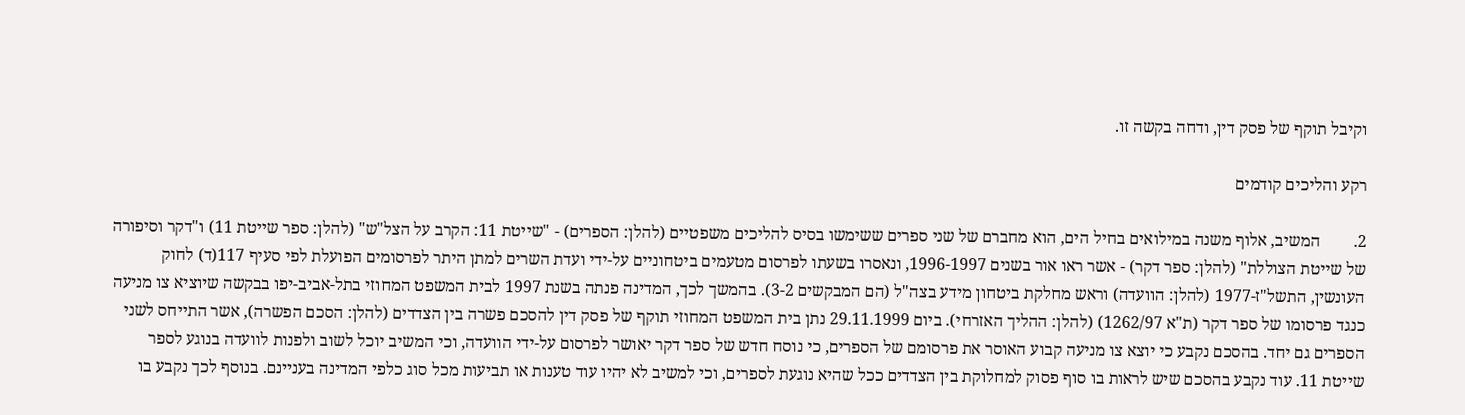וקיבל תוקף של פסק דין, ודחה בקשה זו.

רקע והליכים קודמים

2.        המשיב, אלוף משנה במילואים בחיל הים, הוא מחברם של שני ספרים ששימשו בסיס להליכים משפטיים (להלן: הספרים) - "שייטת 11: הקרב על הצל"ש" (להלן: ספר שייטת 11) ו"דקר וסיפורה של שייטת הצוללת" (להלן: ספר דקר) - אשר ראו אור בשנים 1996-1997, ונאסרו בשעתו לפרסום מטעמים ביטחוניים על-ידי ועדת השרים למתן היתר לפרסומים הפועלת לפי סעיף 117(ד) לחוק העונשין, התשל"ז-1977 (להלן: הוועדה) וראש מחלקת ביטחון מידע בצה"ל (הם המבקשים 3-2). בהמשך לכך, המדינה פנתה בשנת 1997 לבית המשפט המחוזי בתל-אביב-יפו בבקשה שיוציא צו מניעה כנגד פרסומו של ספר דקר (ת"א 1262/97) (להלן: ההליך האזרחי). ביום 29.11.1999 נתן בית המשפט המחוזי תוקף של פסק דין להסכם פשרה בין הצדדים (להלן: הסכם הפשרה), אשר התייחס לשני הספרים גם יחד. בהסכם נקבע כי יוצא צו מניעה קבוע האוסר את פרסומם של הספרים, כי נוסח חדש של ספר דקר יאושר לפרסום על-ידי הוועדה, וכי המשיב יוכל לשוב ולפנות לוועדה בנוגע לספר שייטת 11. עוד נקבע בהסכם שיש לראות בו סוף פסוק למחלוקת בין הצדדים ככל שהיא נוגעת לספרים, וכי למשיב לא יהיו עוד טענות או תביעות מכל סוג כלפי המדינה בעניינם. בנוסף לכך נקבע בו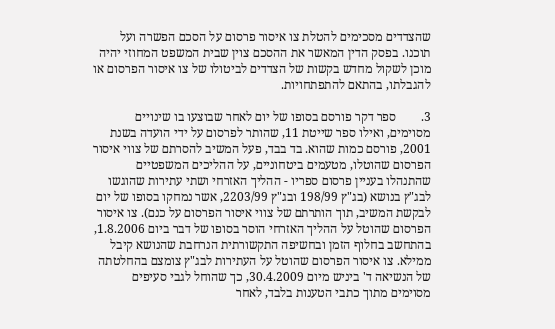שהצדדים מסכימים להטלת צו איסור פרסום על הסכם הפשרה ועל תוכנו. בפסק הדין המאשר את ההסכם צוין שבית המשפט המחוזי יהיה מוכן לשקול מחדש בקשות של הצדדים לביטולו של צו איסור הפרסום או להגבלתו, בהתאם להתפתחויות.

3.        ספר דקר פורסם בסופו של יום לאחר שבוצעו בו שינויים מסוימים, ואילו ספר שייטת 11, שהותר לפרסום על ידי הועדה בשנת 2001, פורסם כמות שהוא. בד בבד, פעל המשיב להסרתם של צווי איסור הפרסום שהוטלו, מטעמים ביטחוניים, על ההליכים המשפטיים שהתנהלו בעניין פרסום ספריו - ההליך האזרחי ושתי עתירות שהוגשו לבג"ץ בנושא (בג"ץ 198/99 ובג"ץ 2203/99, אשר נמחקו בסופו של יום לבקשת המשיב, תוך הותרתם של צווי איסור הפרסום על כנם). צו איסור הפרסום שהוטל על ההליך האזרחי הוסר בסופו של דבר ביום 1.8.2006, בהתחשב בחלוף הזמן ובחשיפה התקשורתית הנרחבת שהנושא קיבל ממילא. צו איסור הפרסום שהוטל על העתירות לבג"ץ צומצם בהחלטתה של הנשיאה ד' ביניש מיום 30.4.2009, כך שהוחל לגבי סעיפים מסוימים מתוך כתבי הטענות בלבד, לאחר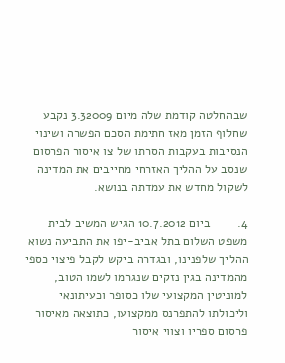שבהחלטה קודמת שלה מיום 3.32009 נקבע שחלוף הזמן מאז חתימת הסכם הפשרה ושינוי הנסיבות בעקבות הסרתו של צו איסור הפרסום שנסב על ההליך האזרחי מחייבים את המדינה לשקול מחדש את עמדתה בנושא.

4.        ביום 10.7.2012 הגיש המשיב לבית משפט השלום בתל אביב-יפו את התביעה נשוא ההליך שלפנינו, ובגדרה ביקש לקבל פיצוי כספי מהמדינה בגין נזקים שנגרמו לשמו הטוב, למוניטין המקצועי שלו כסופר וכעיתונאי וליכולתו להתפרנס ממקצועו, כתוצאה מאיסור פרסום ספריו וצווי איסור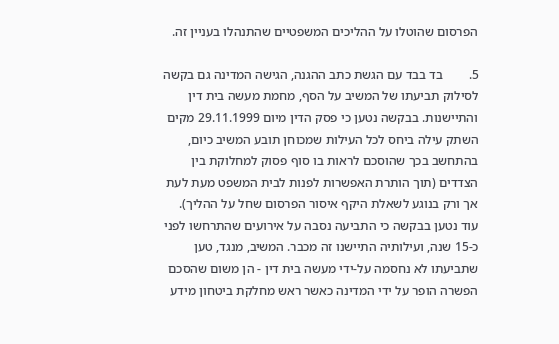הפרסום שהוטלו על ההליכים המשפטיים שהתנהלו בעניין זה.

5.        בד בבד עם הגשת כתב ההגנה, הגישה המדינה גם בקשה לסילוק תביעתו של המשיב על הסף, מחמת מעשה בית דין והתיישנות. בבקשה נטען כי פסק הדין מיום 29.11.1999 מקים השתק עילה ביחס לכל העילות שמכוחן תובע המשיב כיום, בהתחשב בכך שהוסכם לראות בו סוף פסוק למחלוקת בין הצדדים (תוך הותרת האפשרות לפנות לבית המשפט מעת לעת אך ורק בנוגע לשאלת היקף איסור הפרסום שחל על ההליך). עוד נטען בבקשה כי התביעה נסבה על אירועים שהתרחשו לפני כ-15 שנה, ועילותיה התיישנו זה מכבר. המשיב, מנגד, טען שתביעתו לא נחסמה על-ידי מעשה בית דין - הן משום שהסכם הפשרה הופר על ידי המדינה כאשר ראש מחלקת ביטחון מידע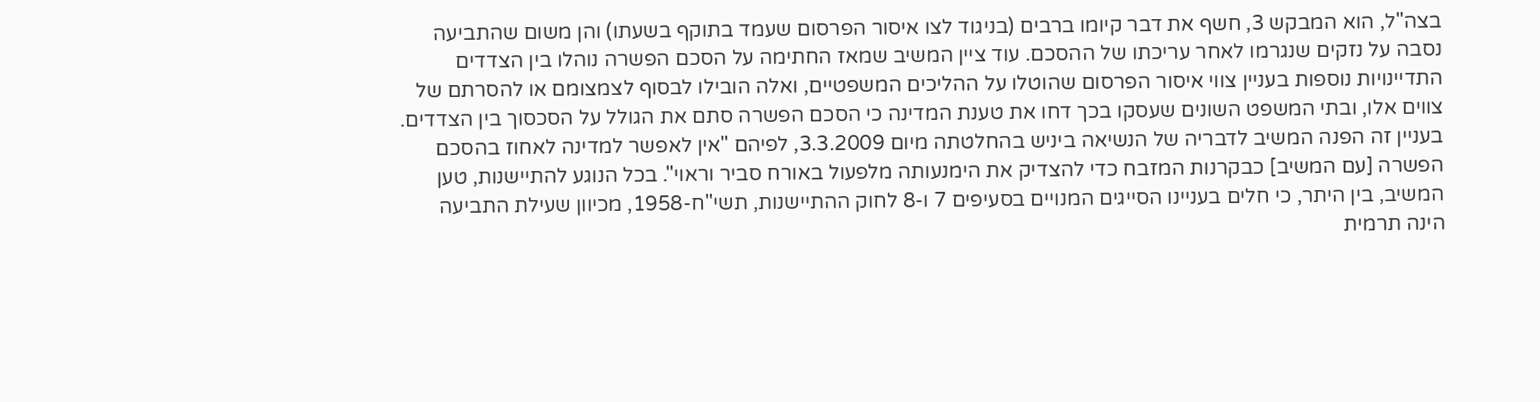בצה"ל, הוא המבקש 3, חשף את דבר קיומו ברבים (בניגוד לצו איסור הפרסום שעמד בתוקף בשעתו) והן משום שהתביעה נסבה על נזקים שנגרמו לאחר עריכתו של ההסכם. עוד ציין המשיב שמאז החתימה על הסכם הפשרה נוהלו בין הצדדים התדיינויות נוספות בעניין צווי איסור הפרסום שהוטלו על ההליכים המשפטיים, ואלה הובילו לבסוף לצמצומם או להסרתם של צווים אלו, ובתי המשפט השונים שעסקו בכך דחו את טענת המדינה כי הסכם הפשרה סתם את הגולל על הסכסוך בין הצדדים. בעניין זה הפנה המשיב לדבריה של הנשיאה ביניש בהחלטתה מיום 3.3.2009, לפיהם "אין לאפשר למדינה לאחוז בהסכם הפשרה [עם המשיב] כבקרנות המזבח כדי להצדיק את הימנעותה מלפעול באורח סביר וראוי". בכל הנוגע להתיישנות, טען המשיב, בין היתר, כי חלים בעניינו הסייגים המנויים בסעיפים 7 ו-8 לחוק ההתיישנות, תשי"ח-1958, מכיוון שעילת התביעה הינה תרמית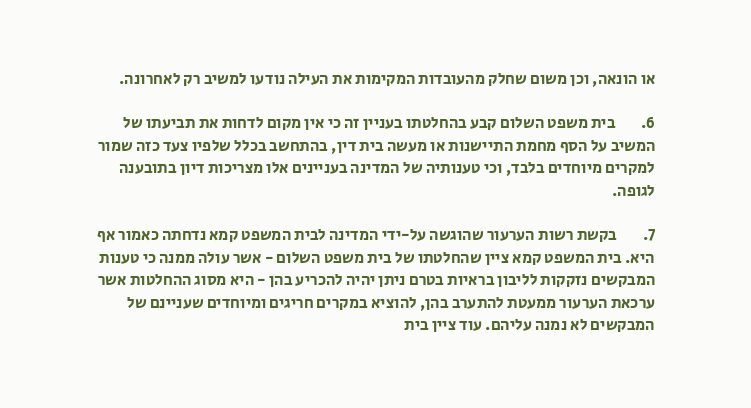או הונאה, וכן משום שחלק מהעובדות המקימות את העילה נודעו למשיב רק לאחרונה.

6.        בית משפט השלום קבע בהחלטתו בעניין זה כי אין מקום לדחות את תביעתו של המשיב על הסף מחמת התיישנות או מעשה בית דין, בהתחשב בכלל שלפיו צעד כזה שמור למקרים מיוחדים בלבד, וכי טענותיה של המדינה בעניינים אלו מצריכות דיון בתובענה לגופה.

7.        בקשת רשות הערעור שהוגשה על-ידי המדינה לבית המשפט קמא נדחתה כאמור אף היא. בית המשפט קמא ציין שהחלטתו של בית משפט השלום - אשר עולה ממנה כי טענות המבקשים נזקקות לליבון בראיות בטרם ניתן יהיה להכריע בהן - היא מסוג ההחלטות אשר ערכאת הערעור ממעטת להתערב בהן, להוציא במקרים חריגים ומיוחדים שעניינם של המבקשים לא נמנה עליהם. עוד ציין בית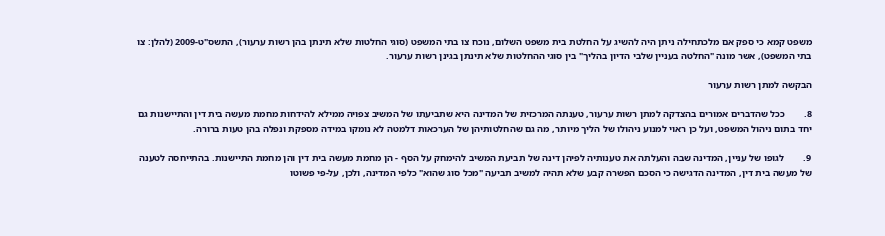משפט קמא כי ספק אם מלכתחילה ניתן היה להשיג על החלטת בית משפט השלום, נוכח צו בתי המשפט (סוגי החלטות שלא תינתן בהן רשות ערעור), התשס"ט-2009 (להלן: צו בתי המשפט), אשר מונה "החלטה בעניין שלבי הדיון בהליך" בין סוגי ההחלטות שלא תינתן בגינן רשות ערעור.

הבקשה למתן רשות ערעור

8.        ככל שהדברים אמורים בהצדקה למתן רשות ערעור, טענתה המרכזית של המדינה היא שתביעתו של המשיב צפויה ממילא להידחות מחמת מעשה בית דין והתיישנות גם יחד בתום ניהול המשפט, ועל כן ראוי למנוע ניהולו של הליך מיותר, מה גם שהחלטותיהן של הערכאות דלמטה לא נומקו במידה מספקת ונפלה בהן טעות ברורה.

9.        לגופו של עניין, המדינה שבה והעלתה את טענותיה לפיהן דינה של תביעת המשיב להימחק על הסף - הן מחמת מעשה בית דין והן מחמת התיישנות. בהתייחסה לטענה של מעשה בית דין, המדינה הדגישה כי הסכם הפשרה קבע שלא תהיה למשיב תביעה "מכל סוג שהוא" כלפי המדינה, ולכן, על-פי פשוטו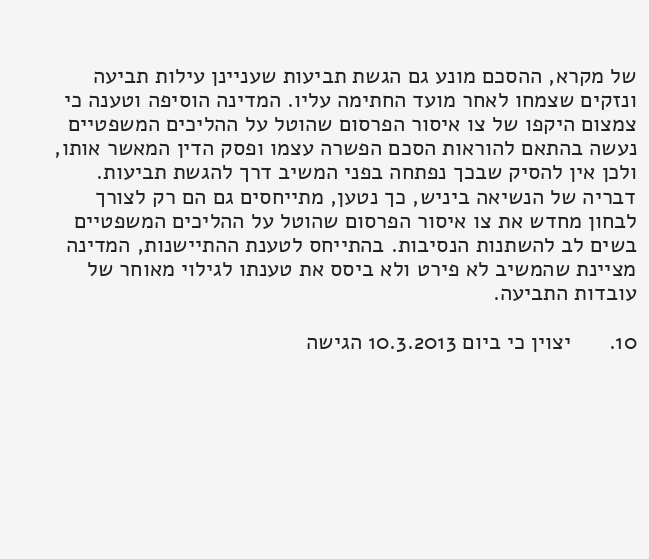של מקרא, ההסכם מונע גם הגשת תביעות שעניינן עילות תביעה ונזקים שצמחו לאחר מועד החתימה עליו. המדינה הוסיפה וטענה כי צמצום היקפו של צו איסור הפרסום שהוטל על ההליכים המשפטיים נעשה בהתאם להוראות הסכם הפשרה עצמו ופסק הדין המאשר אותו, ולכן אין להסיק שבכך נפתחה בפני המשיב דרך להגשת תביעות. דבריה של הנשיאה ביניש, כך נטען, מתייחסים גם הם רק לצורך לבחון מחדש את צו איסור הפרסום שהוטל על ההליכים המשפטיים בשים לב להשתנות הנסיבות. בהתייחס לטענת ההתיישנות, המדינה מציינת שהמשיב לא פירט ולא ביסס את טענתו לגילוי מאוחר של עובדות התביעה.

10.      יצוין כי ביום 10.3.2013 הגישה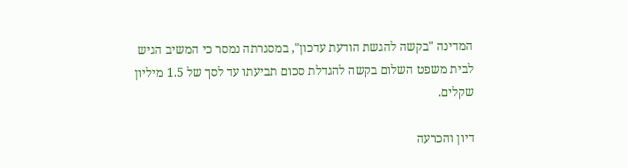המדינה "בקשה להגשת הודעת עדכון", במסגרתה נמסר כי המשיב הגיש לבית משפט השלום בקשה להגדלת סכום תביעתו עד לסך של 1.5 מיליון שקלים.

דיון והכרעה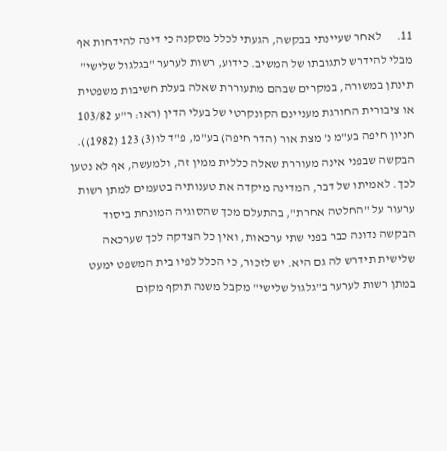11.      לאחר שעיינתי בבקשה, הגעתי לכלל מסקנה כי דינה להידחות אף מבלי להידרש לתגובתו של המשיב. כידוע, רשות לערער "בגלגול שלישי" תינתן במשורה, במקרים שבהם מתעוררת שאלה בעלת חשיבות משפטית או ציבורית החורגת מעניינם הקונקרטי של בעלי הדין (ראו: ר"ע 103/82 חניון חיפה בע"מ נ' מצת אור (הדר חיפה) בע"מ, פ"ד לו(3) 123 (1982)). הבקשה שבפני אינה מעוררת שאלה כללית ממין זה, ולמעשה, אף לא נטען לכך. לאמיתו של דבר, המדינה מיקדה את טענותיה בטעמים למתן רשות ערעור על "החלטה אחרת", בהתעלם מכך שהסוגיה המונחת ביסוד הבקשה נדונה כבר בפני שתי ערכאות, ואין כל הצדקה לכך שערכאה שלישית תידרש לה גם היא. יש לזכור, כי הכלל לפיו בית המשפט ימעט במתן רשות לערער ב"גלגול שלישי" מקבל משנה תוקף מקום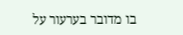בו מדובר בערעור על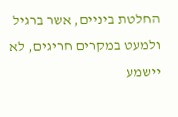החלטת ביניים, אשר ברגיל ולמעט במקרים חריגים, לא יישמע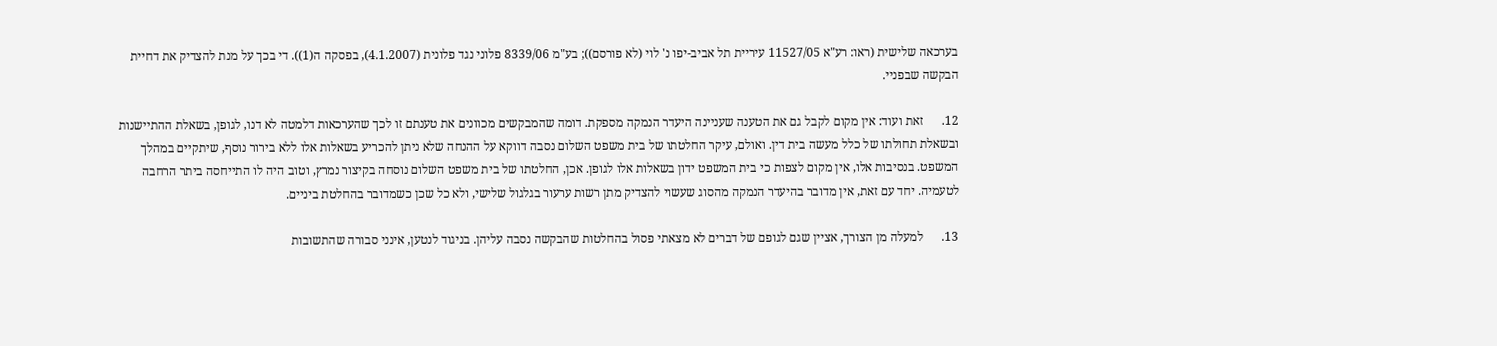בערכאה שלישית (ראו: רע"א 11527/05 עיריית תל אביב-יפו נ' לוי (לא פורסם)); בע"מ 8339/06 פלוני נגד פלונית (4.1.2007), בפסקה ה(1)). די בכך על מנת להצדיק את דחיית הבקשה שבפניי.

12.      זאת ועוד: אין מקום לקבל גם את הטענה שעניינה היעדר הנמקה מספקת. דומה שהמבקשים מכוונים את טענתם זו לכך שהערכאות דלמטה לא דנו, לגופן, בשאלת ההתיישנות ובשאלת תחולתו של כלל מעשה בית דין. ואולם, עיקר החלטתו של בית משפט השלום נסבה דווקא על ההנחה שלא ניתן להכריע בשאלות אלו ללא בירור נוסף, שיתקיים במהלך המשפט. בנסיבות אלו, אין מקום לצפות כי בית המשפט ידון בשאלות אלו לגופן. אכן, החלטתו של בית משפט השלום נוסחה בקיצור נמרץ, וטוב היה לו התייחסה ביתר הרחבה לטעמיה. יחד עם זאת, אין מדובר בהיעדר הנמקה מהסוג שעשוי להצדיק מתן רשות ערעור בגלגול שלישי, ולא כל שכן כשמדובר בהחלטת ביניים.

13.      למעלה מן הצורך, אציין שגם לגופם של דברים לא מצאתי פסול בהחלטות שהבקשה נסבה עליהן. בניגוד לנטען, אינני סבורה שהתשובות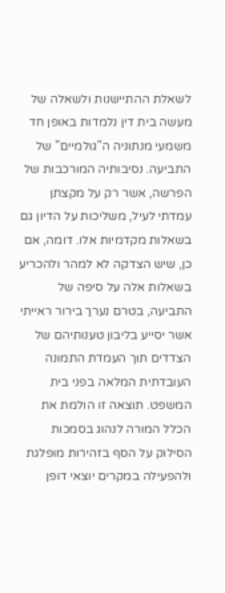לשאלת ההתיישנות ולשאלה של מעשה בית דין נלמדות באופן חד משמעי מנתוניה ה"גולמיים" של התביעה. נסיבותיה המורכבות של הפרשה, אשר רק על מקצתן עמדתי לעיל, משליכות על הדיון גם בשאלות מקדמיות אלו. דומה, אם כן, שיש הצדקה לא למהר ולהכריע בשאלות אלה על סיפה של התביעה, בטרם נערך בירור ראייתי אשר יסייע בליבון טענותיהם של הצדדים תוך העמדת התמונה העובדתית המלאה בפני בית המשפט. תוצאה זו הולמת את הכלל המורה לנהוג בסמכות הסילוק על הסף בזהירות מופלגת ולהפעילה במקרים יוצאי דופן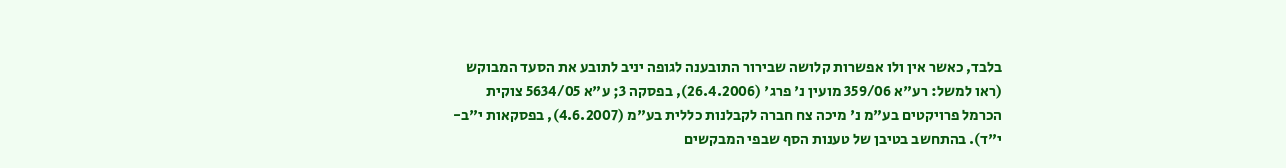בלבד, כאשר אין ולו אפשרות קלושה שבירור התובענה לגופה יניב לתובע את הסעד המבוקש (ראו למשל: רע"א 359/06 מועין נ' פרג' (26.4.2006), בפסקה 3; ע"א 5634/05 צוקית הכרמל פרויקטים בע"מ נ' מיכה צח חברה לקבלנות כללית בע"מ (4.6.2007), בפסקאות י"ב-י"ד). בהתחשב בטיבן של טענות הסף שבפי המבקשים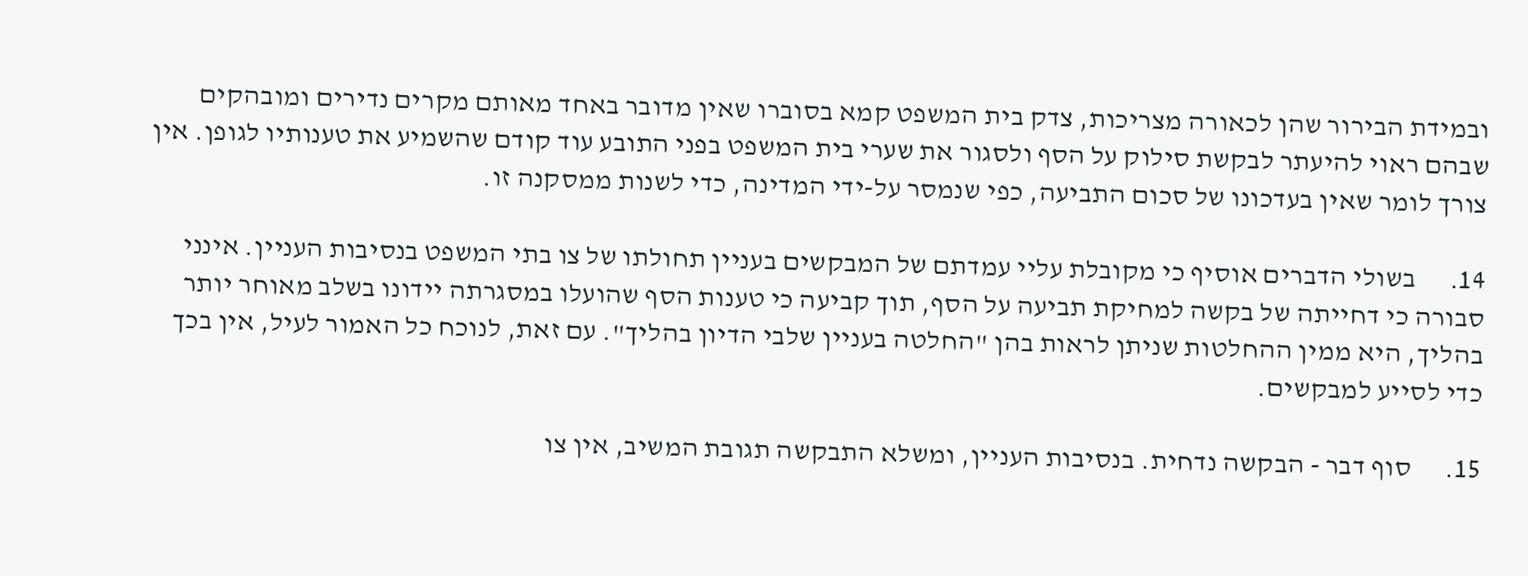ובמידת הבירור שהן לכאורה מצריכות, צדק בית המשפט קמא בסוברו שאין מדובר באחד מאותם מקרים נדירים ומובהקים שבהם ראוי להיעתר לבקשת סילוק על הסף ולסגור את שערי בית המשפט בפני התובע עוד קודם שהשמיע את טענותיו לגופן. אין צורך לומר שאין בעדכונו של סכום התביעה, כפי שנמסר על-ידי המדינה, כדי לשנות ממסקנה זו.

14.      בשולי הדברים אוסיף כי מקובלת עליי עמדתם של המבקשים בעניין תחולתו של צו בתי המשפט בנסיבות העניין. אינני סבורה כי דחייתה של בקשה למחיקת תביעה על הסף, תוך קביעה כי טענות הסף שהועלו במסגרתה יידונו בשלב מאוחר יותר בהליך, היא ממין ההחלטות שניתן לראות בהן "החלטה בעניין שלבי הדיון בהליך". עם זאת, לנוכח כל האמור לעיל, אין בכך כדי לסייע למבקשים.

15.      סוף דבר - הבקשה נדחית. בנסיבות העניין, ומשלא התבקשה תגובת המשיב, אין צו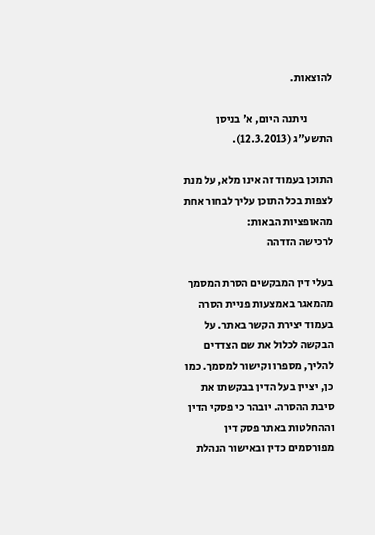להוצאות.

           ניתנה היום, א' בניסן התשע"ג (12.3.2013).

התוכן בעמוד זה אינו מלא, על מנת לצפות בכל התוכן עליך לבחור אחת מהאופציות הבאות:
לרכישה הזדהה

בעלי דין המבקשים הסרת המסמך מהמאגר באמצעות פניית הסרה בעמוד יצירת הקשר באתר. על הבקשה לכלול את שם הצדדים להליך, מספרו וקישור למסמך. כמו כן, יציין בעל הדין בבקשתו את סיבת ההסרה. יובהר כי פסקי הדין וההחלטות באתר פסק דין מפורסמים כדין ובאישור הנהלת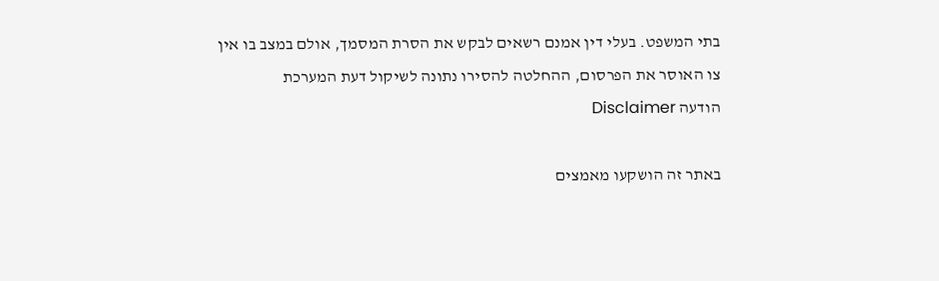בתי המשפט. בעלי דין אמנם רשאים לבקש את הסרת המסמך, אולם במצב בו אין צו האוסר את הפרסום, ההחלטה להסירו נתונה לשיקול דעת המערכת
הודעה Disclaimer

באתר זה הושקעו מאמצים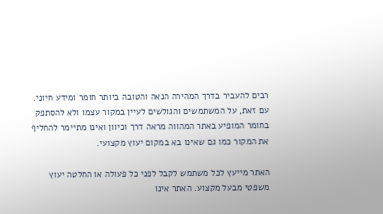רבים להעביר בדרך המהירה הנאה והטובה ביותר חומר ומידע חיוני. עם זאת, על המשתמשים והגולשים לעיין במקור עצמו ולא להסתפק בחומר המופיע באתר המהווה מראה דרך וכיוון ואינו מתיימר להחליף את המקור כמו גם שאינו בא במקום יעוץ מקצועי.

האתר מייעץ לכל משתמש לקבל לפני כל פעולה או החלטה יעוץ משפטי מבעל מקצוע. האתר אינו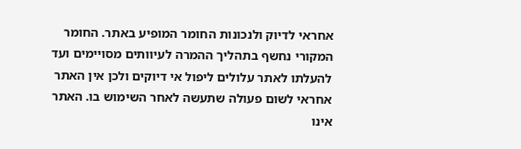אחראי לדיוק ולנכונות החומר המופיע באתר. החומר המקורי נחשף בתהליך ההמרה לעיוותים מסויימים ועד להעלתו לאתר עלולים ליפול אי דיוקים ולכן אין האתר אחראי לשום פעולה שתעשה לאחר השימוש בו. האתר אינו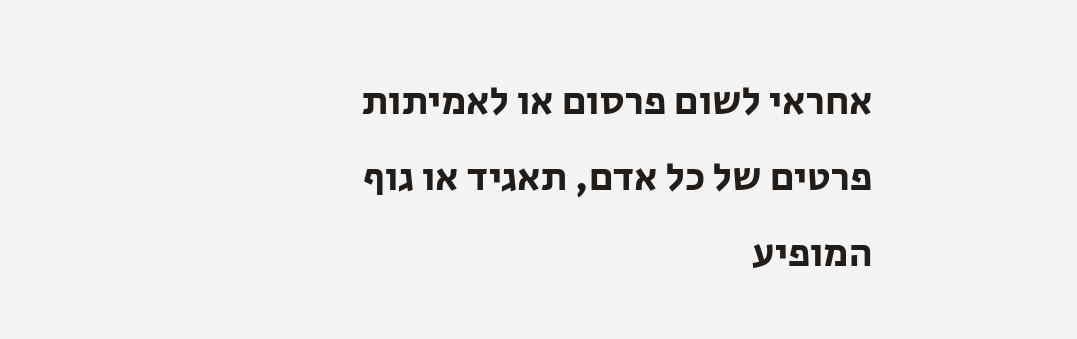אחראי לשום פרסום או לאמיתות פרטים של כל אדם, תאגיד או גוף המופיע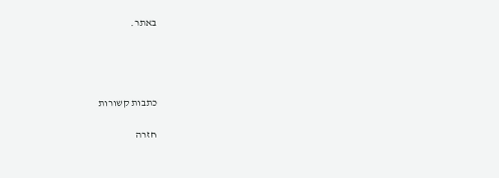באתר.




כתבות קשורות

חזרה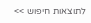לתוצאות חיפוש >>